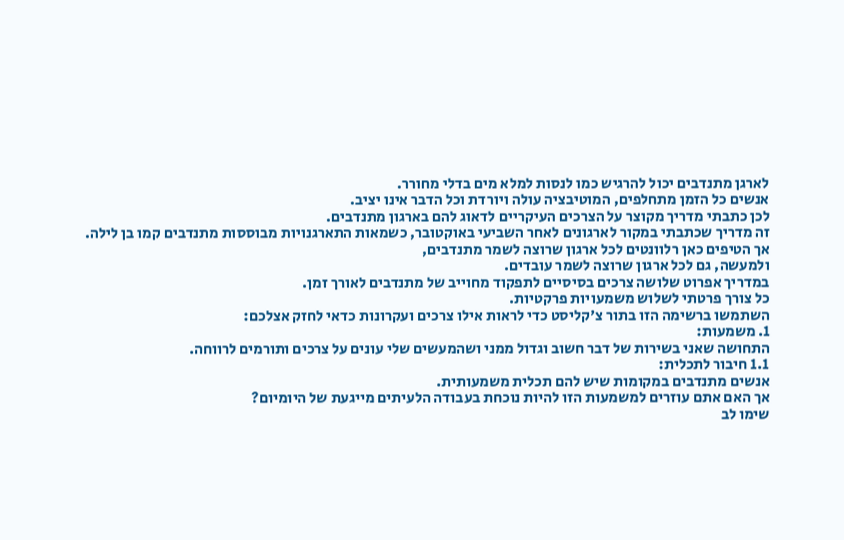לארגן מתנדבים יכול להרגיש כמו לנסות למלא מים בדלי מחורר.
אנשים כל הזמן מתחלפים, המוטיבציה עולה ויורדת וכל הדבר אינו יציב.
לכן כתבתי מדריך מקוצר על הצרכים העיקריים לדאוג להם בארגון מתנדבים.
זה מדריך שכתבתי במקור לארגונים לאחר השביעי באוקטובר, כשמאות התארגנויות מבוססות מתנדבים קמו בן לילה.
אך הטיפים כאן רלוונטים לכל ארגון שרוצה לשמר מתנדבים,
ולמעשה, גם לכל ארגון שרוצה לשמר עובדים.
במדריך אפרוט שלושה צרכים בסיסיים לתפקוד מחוייב של מתנדבים לאורך זמן.
כל צורך פרטתי לשלוש משמעויות פרקטיות.
השתמשו ברשימה הזו בתור צ'קליסט כדי לראות אילו צרכים ועקרונות כדאי לחזק אצלכם:
1. משמעות:
התחושה שאני בשירות של דבר חשוב וגדול ממני ושהמעשים שלי עונים על צרכים ותורמים לרווחה.
1.1 חיבור לתכלית:
אנשים מתנדבים במקומות שיש להם תכלית משמעותית.
אך האם אתם עוזרים למשמעות הזו להיות נוכחת בעבודה הלעיתים מייגעת של היומיום?
שימו לב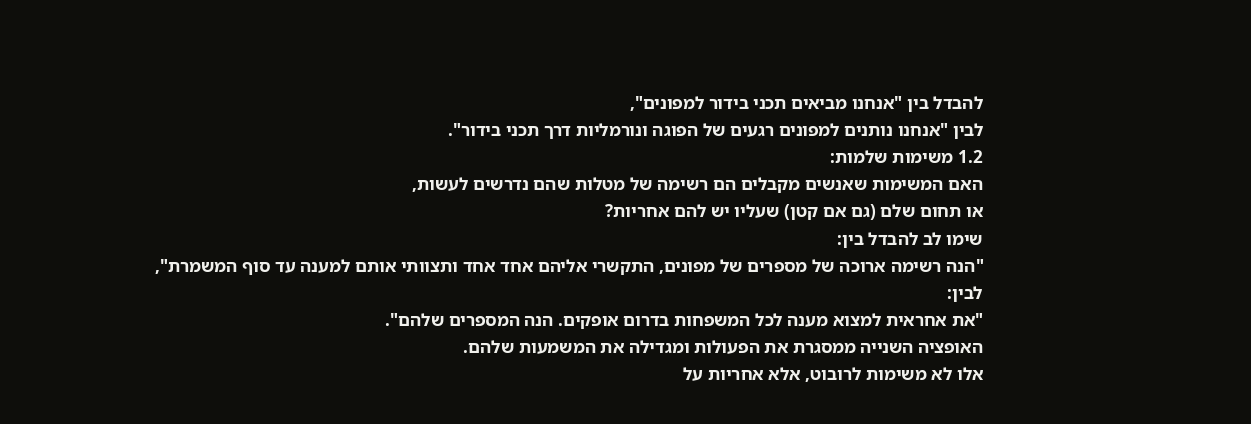להבדל בין "אנחנו מביאים תכני בידור למפונים",
לבין "אנחנו נותנים למפונים רגעים של הפוגה ונורמליות דרך תכני בידור".
1.2 משימות שלמות:
האם המשימות שאנשים מקבלים הם רשימה של מטלות שהם נדרשים לעשות,
או תחום שלם (גם אם קטן) שעליו יש להם אחריות?
שימו לב להבדל בין:
"הנה רשימה ארוכה של מספרים של מפונים, התקשרי אליהם אחד אחד ותצוותי אותם למענה עד סוף המשמרת",
לבין:
"את אחראית למצוא מענה לכל המשפחות בדרום אופקים. הנה המספרים שלהם".
האופציה השנייה ממסגרת את הפעולות ומגדילה את המשמעות שלהם.
אלו לא משימות לרובוט, אלא אחריות על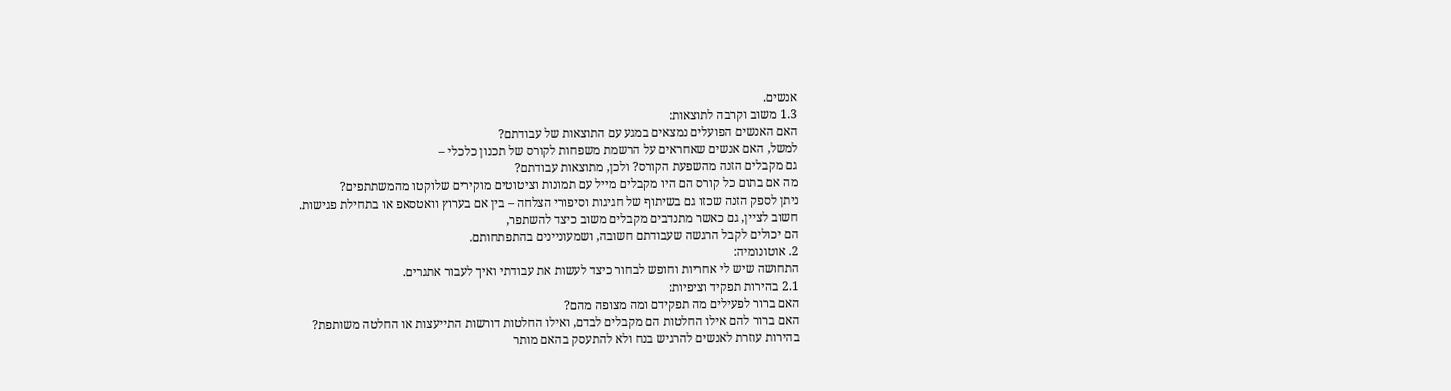אנשים.
1.3 משוב וקרבה לתוצאות:
האם האנשים הפועלים נמצאים במגע עם התוצאות של עבודתם?
למשל, האם אנשים שאחראים על הרשמת משפחות לקורס של תכנון כלכלי –
גם מקבלים הזנה מהשפעת הקורס? ולכן, מתוצאות עבודתם?
מה אם בתום כל קורס הם היו מקבלים מייל עם תמונות וציטוטים מוקירים שלוקטו מהמשתתפים?
ניתן לספק הזנה שכזו גם בשיתוף של חגיגות וסיפורי הצלחה – בין אם בערוץ וואטסאפ או בתחילת פגישות.
חשוב לציין, גם כאשר מתנדבים מקבלים משוב כיצד להשתפר,
הם יכולים לקבל הרגשה שעבודתם חשובה, ושמעוניינים בהתפתחותם.
2. אוטונומיה:
התחושה שיש לי אחריות וחופש לבחור כיצד לעשות את עבודתי ואיך לעבור אתגרים.
2.1 בהירות תפקיד וציפיות:
האם ברור לפעילים מה תפקידם ומה מצופה מהם?
האם ברור להם אילו החלטות הם מקבלים לבדם, ואילו החלטות דורשות התייעצות או החלטה משותפת?
בהירות עוזרת לאנשים להרגיש בנח ולא להתעסק בהאם מותר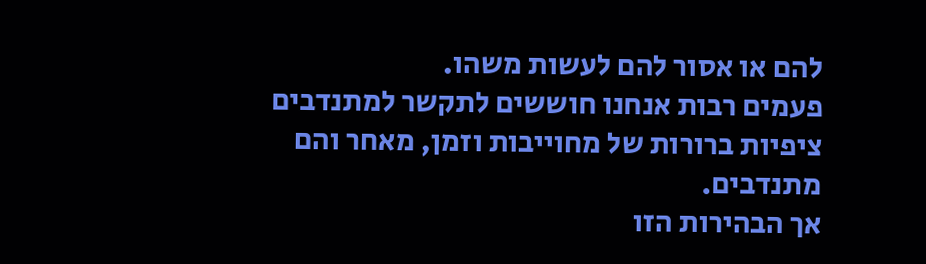להם או אסור להם לעשות משהו.
פעמים רבות אנחנו חוששים לתקשר למתנדבים ציפיות ברורות של מחוייבות וזמן, מאחר והם מתנדבים.
אך הבהירות הזו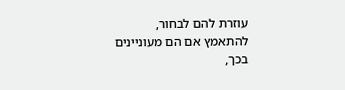עוזרת להם לבחור, להתאמץ אם הם מעוניינים בכך,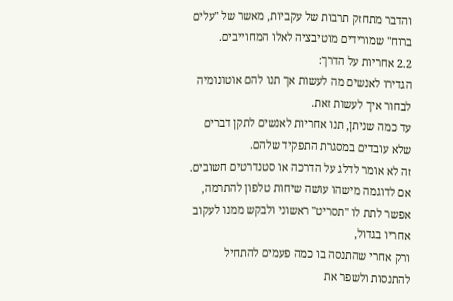והדבר מתחזק תרבות של עקביות, מאשר של "עלים ברוח" שמורידים מוטיבציה לאלו המחוייבים.
2.2 אחריות על הדרך:
הגדירו לאנשים מה לעשות אך תנו להם אוטונומיה לבחור איך לעשות זאת.
עד כמה שניתן, תנו אחריות לאנשים לתקן דברים שלא עובדים במסגרת התפקיד שלהם.
זה לא אומר לדלג על הדרכה או סטנדרטים חשובים.
אם לדוגמה מישהו עושה שיחות טלפון להתרמה,
אפשר לתת לו "תסריט" ראשוני ולבקש ממנו לעקוב אחריו בגדול,
ורק אחרי שהתנסה בו כמה פעמים להתחיל להתנסות ולשפר את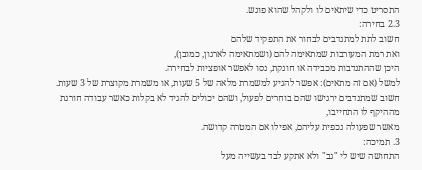התסריט כדי שיתאים לו ולקהל שהוא פוגש.
2.3 בחירה:
חשוב לתת למתנדבים לבחור את התפקיד שלהם
ואת רמת המעורבות שמתאימה להם (ושמתאימה לארגון, כמובן),
היכן שההתנדבות מכבידה או חונקת, נסו לאפשר אופציות לבחירה.
למשל (אם זה מתאים): אפשר להגיע למשמרת מלאה של 5 שעות, או משמרת מקוצרת של 3 שעות.
חשוב שמתנדבים ירגישו שהם בוחרים לפעול, ושהם יכולים להגיד לא בקלות כאשר עבודה חורגת מההיקף לו התחייבו,
מאשר שפעולה נכפית עליהם, אפילו אם המטרה קדושה.
3. תמיכה:
התחושה שיש לי "גב" ולא אתקע לבד בעשייה מעל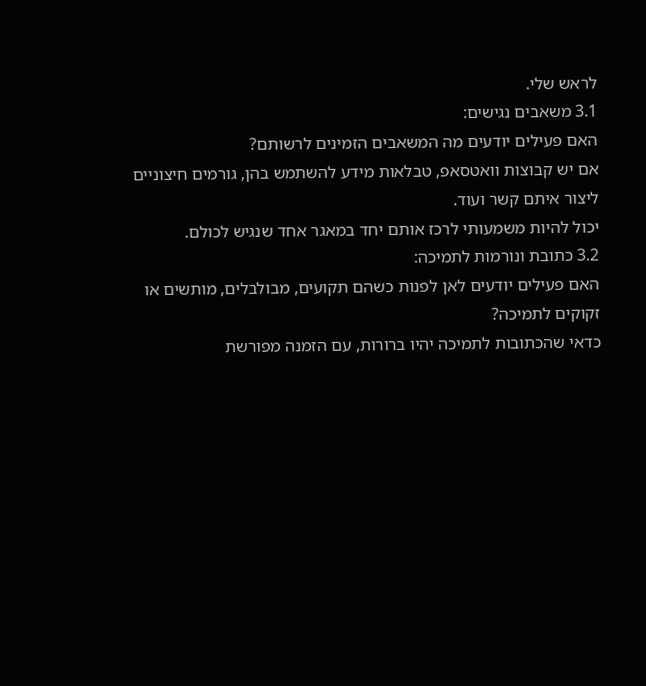לראש שלי.
3.1 משאבים נגישים:
האם פעילים יודעים מה המשאבים הזמינים לרשותם?
אם יש קבוצות וואטסאפ, טבלאות מידע להשתמש בהן, גורמים חיצוניים ליצור איתם קשר ועוד.
יכול להיות משמעותי לרכז אותם יחד במאגר אחד שנגיש לכולם.
3.2 כתובת ונורמות לתמיכה:
האם פעילים יודעים לאן לפנות כשהם תקועים, מבולבלים, מותשים או זקוקים לתמיכה?
כדאי שהכתובות לתמיכה יהיו ברורות, עם הזמנה מפורשת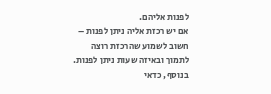לפנות אליהם.
אם יש רכזת אליה ניתן לפנות – חשוב לשמוע שהרכזת רוצה לתמוך ובאיזה שעות ניתן לפנות.
בנוסף, כדאי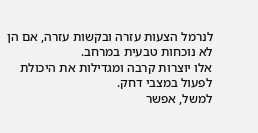לנרמל הצעות עזרה ובקשות עזרה, אם הן לא נוכחות טבעית במרחב.
אלו יוצרות קרבה ומגדילות את היכולת לפעול במצבי דחק.
למשל, אפשר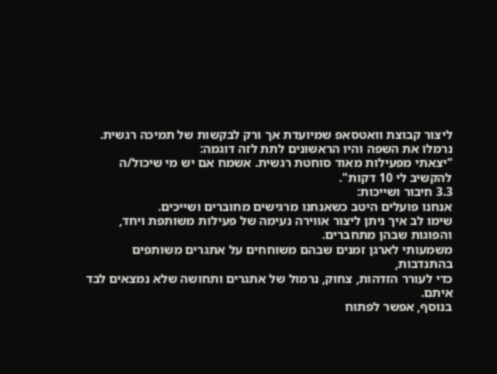ליצור קבוצת וואטסאפ שמיועדת אך ורק לבקשות של תמיכה רגשית.
נרמלו את השפה והיו הראשונים לתת לזה דוגמה:
"יצאתי מפעילות מאוד סוחטת רגשית. אשמח אם יש מי שיכול/ה להקשיב לי 10 דקות".
3.3 חיבור ושייכות:
אנחנו פועלים היטב כשאנחנו מרגישים מחוברים ושייכים.
שימו לב איך ניתן ליצור אווירה נעימה של פעילות משותפת ויחד, והפוגות שבהן מתחברים.
משמעותי לארגן זמנים שבהם משוחחים על אתגרים משותפים בהתנדבות,
כדי לעורר הזדהות, צחוק, נרמול של אתגרים ותחושה שלא נמצאים לבד איתם.
בנוסף, אפשר לפתוח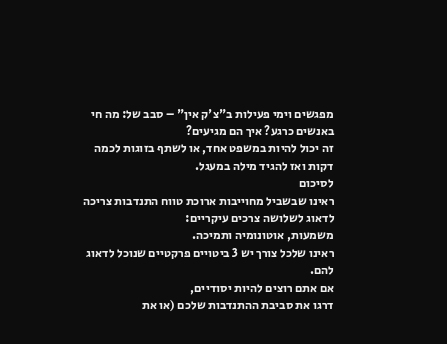מפגשים וימי פעילות ב"צ'ק אין" – סבב של: מה חי באנשים כרגע? איך הם מגיעים?
זה יכול להיות במשפט אחד, או לשתף בזוגות לכמה דקות ואז להגיד מילה במעגל.
לסיכום
ראינו שבשביל מחוייבות ארוכת טווח התנדבות צריכה לדאוג לשלושה צרכים עיקריים:
משמעות, אוטונומיה ותמיכה.
ראינו שלכל צורך יש 3 ביטויים פרקטיים שנוכל לדאוג להם.
אם אתם רוצים להיות יסודיים,
דרגו את סביבת ההתנדבות שלכם (או את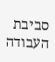סביבת העבודה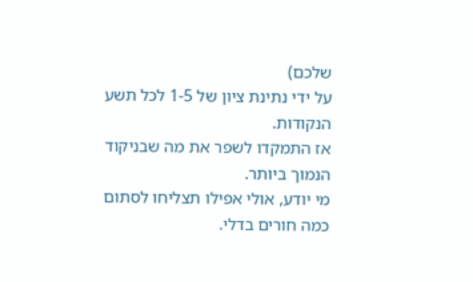שלכם)
על ידי נתינת ציון של 1-5 לכל תשע הנקודות.
אז התמקדו לשפר את מה שבניקוד הנמוך ביותר.
מי יודע, אולי אפילו תצליחו לסתום כמה חורים בדלי.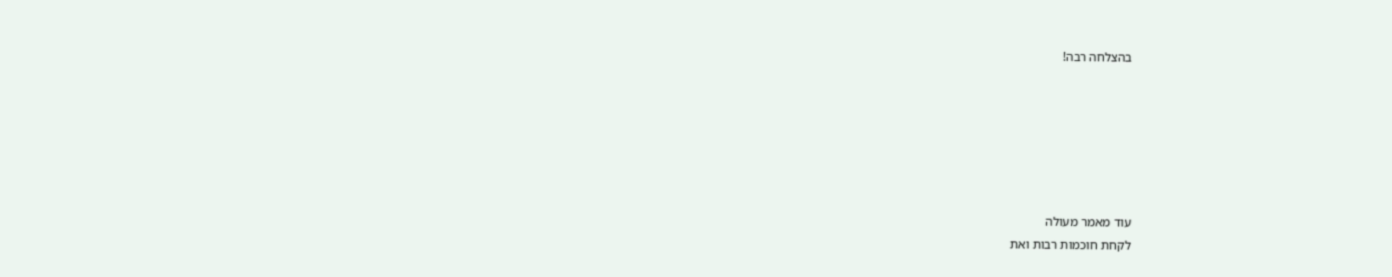בהצלחה רבה!






עוד מאמר מעולה
לקחת חוכמות רבות ואת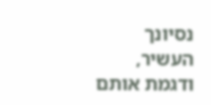נסיונך העשיר, ודגמת אותם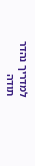למדריך נהדר
תודה